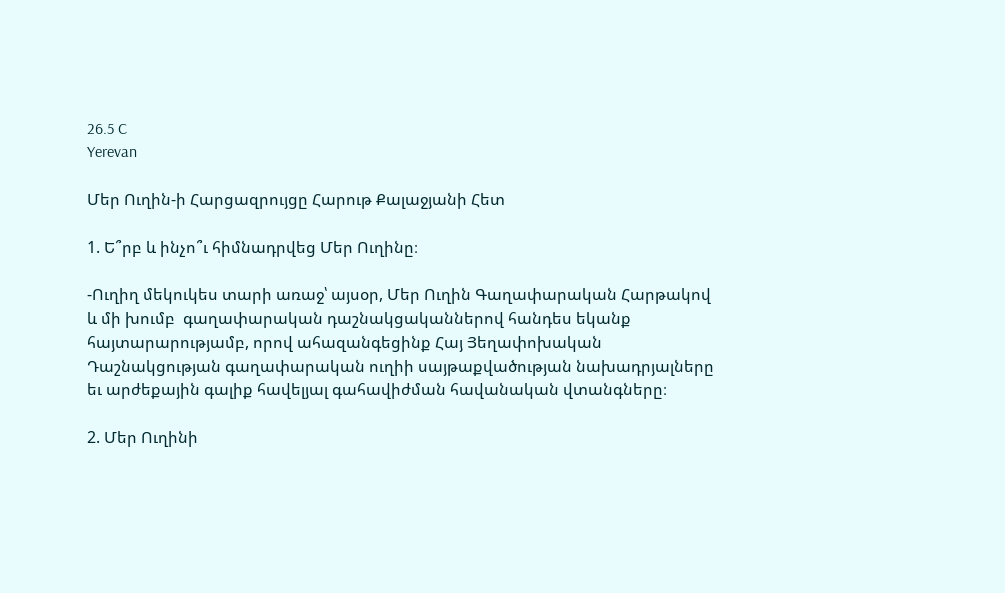26.5 C
Yerevan

Մեր Ուղին‑ի Հարցազրույցը Հարութ Քալաջյանի Հետ

1. Ե՞րբ և ինչո՞ւ հիմնադրվեց Մեր Ուղինը։

-Ուղիղ մեկուկես տարի առաջ՝ այսօր, Մեր Ուղին Գաղափարական Հարթակով և մի խումբ  գաղափարական դաշնակցականներով հանդես եկանք հայտարարությամբ, որով ահազանգեցինք Հայ Յեղափոխական Դաշնակցության գաղափարական ուղիի սայթաքվածության նախադրյալները եւ արժեքային գալիք հավելյալ գահավիժման հավանական վտանգները։

2. Մեր Ուղինի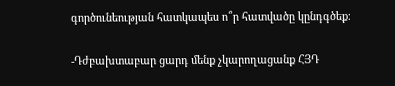գործունեության հատկապես ո՞ր հատվածը կընդգծեք։

-Դժբախտաբար ցարդ մենք չկարողացանք ՀՅԴ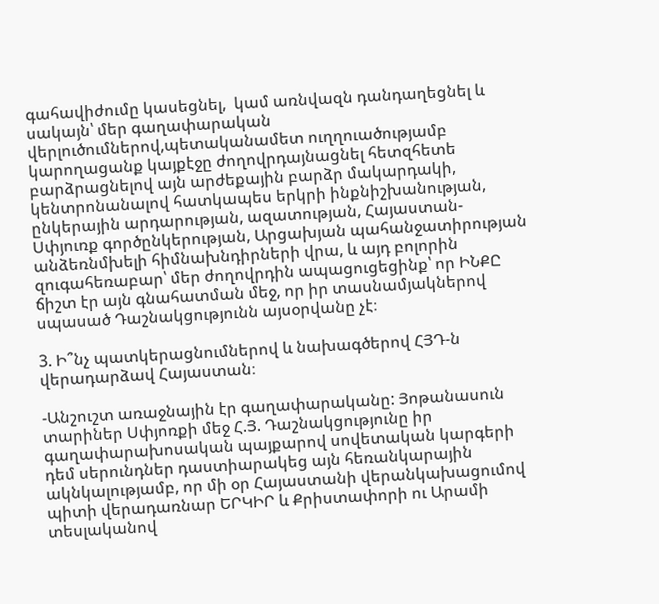գահավիժումը կասեցնել,  կամ առնվազն դանդաղեցնել և սակայն՝ մեր գաղափարական վերլուծումներով,պետականամետ ուղղուածությամբ կարողացանք կայքէջը ժողովրդայնացնել հետզհետե բարձրացնելով այն արժեքային բարձր մակարդակի, կենտրոնանալով հատկապես երկրի ինքնիշխանության, ընկերային արդարության, ազատության, Հայաստան-Սփյուռք գործընկերության, Արցախյան պահանջատիրության անձեռնմխելի հիմնախնդիրների վրա, և այդ բոլորին զուգահեռաբար՝ մեր ժողովրդին ապացուցեցինք՝ որ ԻՆՔԸ ճիշտ էր այն գնահատման մեջ, որ իր տասնամյակներով սպասած Դաշնակցությունն այսօրվանը չէ։

3. Ի՞նչ պատկերացնումներով և նախագծերով ՀՅԴ‑ն վերադարձավ Հայաստան։

-Անշուշտ առաջնային էր գաղափարականը: Յոթանասուն տարիներ Սփյոռքի մեջ Հ.Յ. Դաշնակցությունը իր գաղափարախոսական պայքարով սովետական կարգերի դեմ սերունդներ դաստիարակեց այն հեռանկարային ակնկալությամբ, որ մի օր Հայաստանի վերանկախացումով պիտի վերադառնար ԵՐԿԻՐ և Քրիստափորի ու Արամի տեսլականով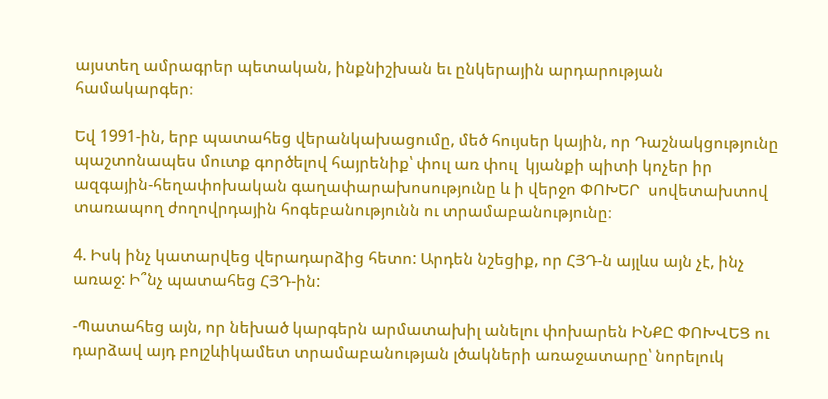այստեղ ամրագրեր պետական, ինքնիշխան եւ ընկերային արդարության համակարգեր։

Եվ 1991-ին, երբ պատահեց վերանկախացումը, մեծ հույսեր կային, որ Դաշնակցությունը պաշտոնապես մուտք գործելով հայրենիք՝ փուլ առ փուլ  կյանքի պիտի կոչեր իր ազգային-հեղափոխական գաղափարախոսությունը և ի վերջո ՓՈԽԵՐ  սովետախտով տառապող ժողովրդային հոգեբանությունն ու տրամաբանությունը։

4. Իսկ ինչ կատարվեց վերադարձից հետո: Արդեն նշեցիք, որ ՀՅԴ‑ն այլևս այն չէ, ինչ առաջ: Ի՞նչ պատահեց ՀՅԴ-ին:

-Պատահեց այն, որ նեխած կարգերն արմատախիլ անելու փոխարեն ԻՆՔԸ ՓՈԽՎԵՑ ու դարձավ այդ բոլշևիկամետ տրամաբանության լծակների առաջատարը՝ նորելուկ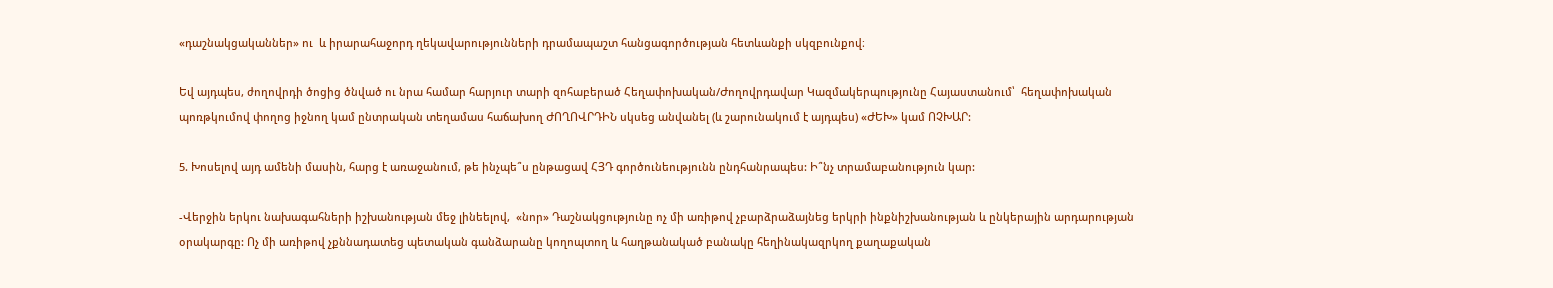«դաշնակցականներ» ու  և իրարահաջորդ ղեկավարությունների դրամապաշտ հանցագործության հետևանքի սկզբունքով։

Եվ այդպես, ժողովրդի ծոցից ծնված ու նրա համար հարյուր տարի զոհաբերած Հեղափոխական/Ժողովրդավար Կազմակերպությունը Հայաստանում՝  հեղափոխական պոռթկումով փողոց իջնող կամ ընտրական տեղամաս հաճախող ԺՈՂՈՎՐԴԻՆ սկսեց անվանել (և շարունակում է այդպես) «ԺԵԽ» կամ ՈՉԽԱՐ:

5. Խոսելով այդ ամենի մասին, հարց է առաջանում, թե ինչպե՞ս ընթացավ ՀՅԴ գործունեությունն ընդհանրապես: Ի՞նչ տրամաբանություն կար:

-Վերջին երկու նախագահների իշխանության մեջ լինեելով,  «նոր» Դաշնակցությունը ոչ մի առիթով չբարձրաձայնեց երկրի ինքնիշխանության և ընկերային արդարության օրակարգը: Ոչ մի առիթով չքննադատեց պետական գանձարանը կողոպտող և հաղթանակած բանակը հեղինակազրկող քաղաքական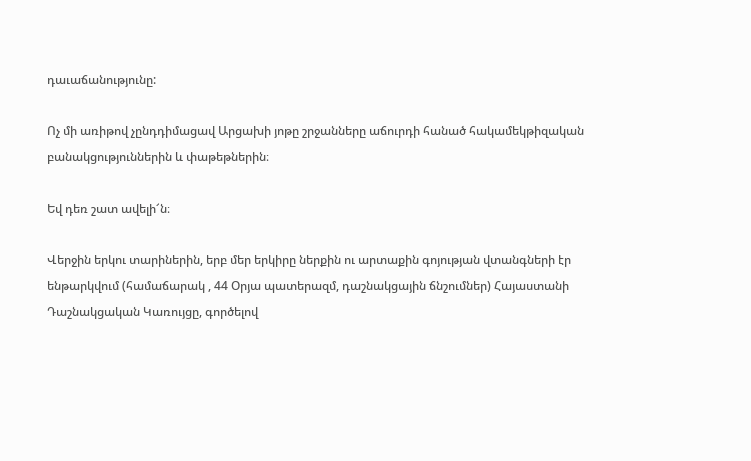դաւաճանությունը:

Ոչ մի առիթով չընդդիմացավ Արցախի յոթը շրջանները աճուրդի հանած հակամեկթիզական բանակցություններին և փաթեթներին։

Եվ դեռ շատ ավելի՜ն։

Վերջին երկու տարիներին, երբ մեր երկիրը ներքին ու արտաքին գոյության վտանգների էր ենթարկվում (համաճարակ , 44 Օրյա պատերազմ, դաշնակցային ճնշումներ) Հայաստանի Դաշնակցական Կառույցը, գործելով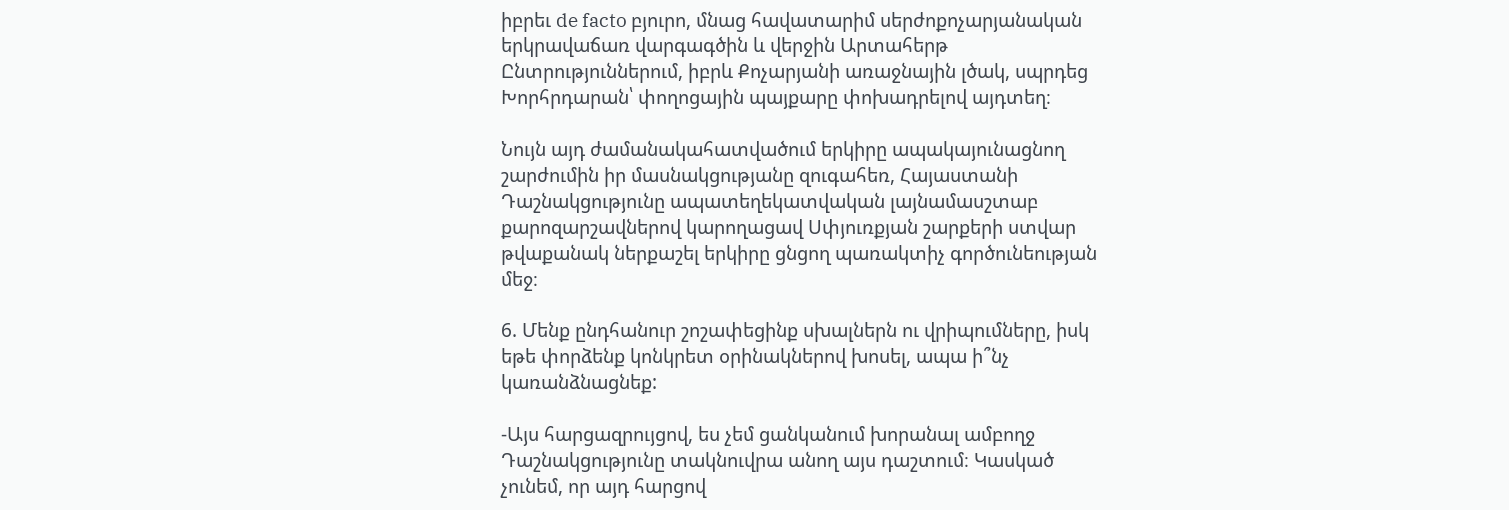իբրեւ de facto բյուրո, մնաց հավատարիմ սերժոքոչարյանական երկրավաճառ վարգագծին և վերջին Արտահերթ Ընտրություններում, իբրև Քոչարյանի առաջնային լծակ, սպրդեց Խորհրդարան՝ փողոցային պայքարը փոխադրելով այդտեղ։

Նույն այդ ժամանակահատվածում երկիրը ապակայունացնող շարժումին իր մասնակցությանը զուգահեռ, Հայաստանի Դաշնակցությունը ապատեղեկատվական լայնամասշտաբ քարոզարշավներով կարողացավ Սփյուռքյան շարքերի ստվար թվաքանակ ներքաշել երկիրը ցնցող պառակտիչ գործունեության մեջ։

6. Մենք ընդհանուր շոշափեցինք սխալներն ու վրիպումները, իսկ եթե փորձենք կոնկրետ օրինակներով խոսել, ապա ի՞նչ կառանձնացնեք:

-Այս հարցազրույցով, ես չեմ ցանկանում խորանալ ամբողջ Դաշնակցությունը տակնուվրա անող այս դաշտում։ Կասկած չունեմ, որ այդ հարցով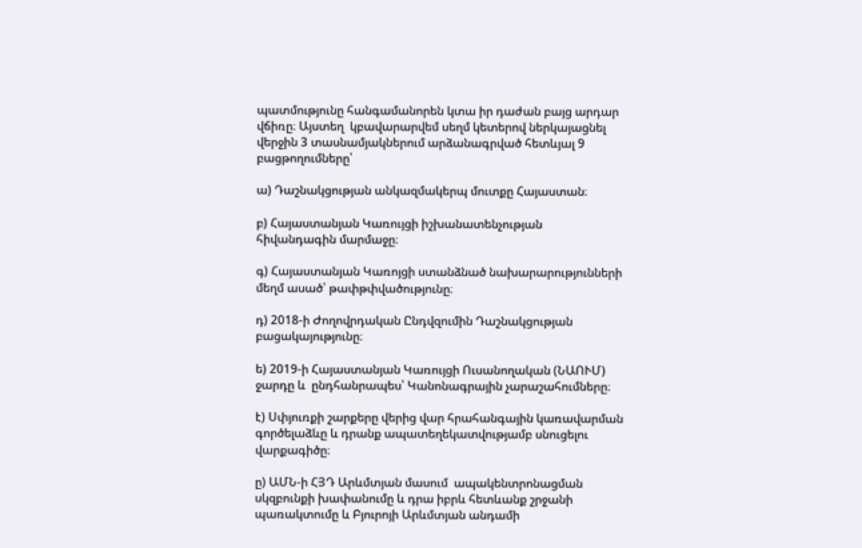պատմությունը հանգամանորեն կտա իր դաժան բայց արդար վճիռը։ Այստեղ  կբավարարվեմ սեղմ կետերով ներկայացնել վերջին 3 տասնամյակներում արձանագրված հետևյալ 9 բացթողումները՝

ա) Դաշնակցության անկազմակերպ մուտքը Հայաստան։

բ) Հայաստանյան Կառույցի իշխանատենչության հիվանդագին մարմաջը։

գ) Հայաստանյան Կառոյցի ստանձնած նախարարությունների մեղմ ասած՝ թափթփվածությունը։

դ) 2018‑ի Ժողովրդական Ընդվզումին Դաշնակցության բացակայությունը։

ե) 2019‑ի Հայաստանյան Կառույցի Ուսանողական (ՆԱՈՒՄ) ջարդը և  ընդհանրապես՝ Կանոնագրային չարաշահումները։

է) Սփյուռքի շարքերը վերից վար հրահանգային կառավարման գործելաձևը և դրանք ապատեղեկատվությամբ սնուցելու վարքագիծը։

ը) ԱՄՆ‑ի ՀՅԴ Արևմտյան մասում  ապակենտրոնացման սկզբունքի խափանումը և դրա իբրև հետևանք շրջանի պառակտումը և Բյուրոյի Արևմտյան անդամի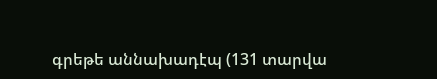գրեթե աննախադէպ (131 տարվա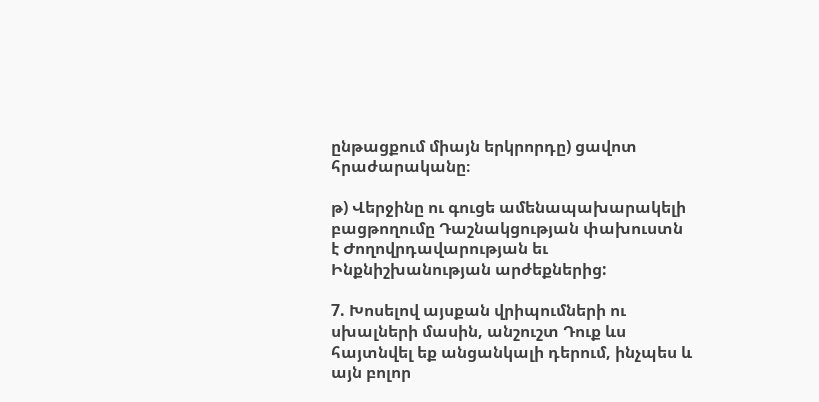ընթացքում միայն երկրորդը) ցավոտ հրաժարականը։

թ) Վերջինը ու գուցե ամենապախարակելի բացթողումը Դաշնակցության փախուստն է Ժողովրդավարության եւ Ինքնիշխանության արժեքներից:

7. Խոսելով այսքան վրիպումների ու սխալների մասին, անշուշտ Դուք ևս հայտնվել եք անցանկալի դերում, ինչպես և այն բոլոր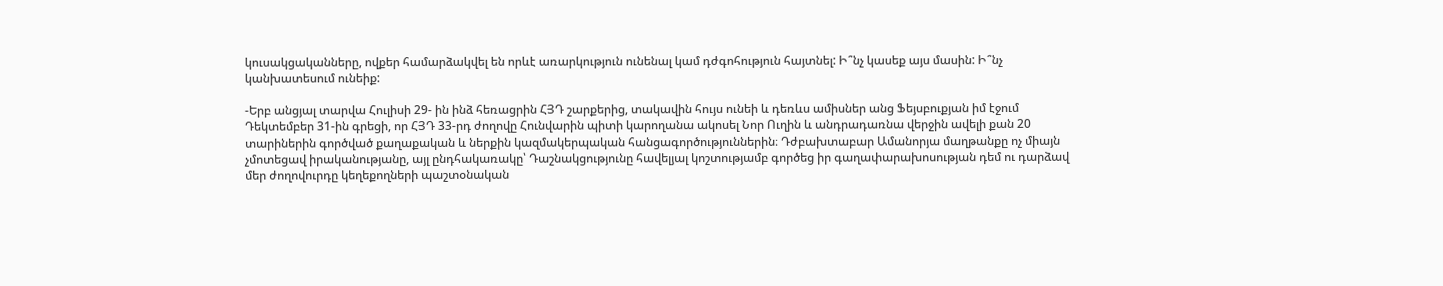կուսակցականները, ովքեր համարձակվել են որևէ առարկություն ունենալ կամ դժգոհություն հայտնել: Ի՞նչ կասեք այս մասին: Ի՞նչ կանխատեսում ունեիք:

-Երբ անցյալ տարվա Հուլիսի 29- ին ինձ հեռացրին ՀՅԴ շարքերից, տակավին հույս ունեի և դեռևս ամիսներ անց Ֆեյսբուքյան իմ էջում Դեկտեմբեր 31-ին գրեցի, որ ՀՅԴ 33-րդ ժողովը Հունվարին պիտի կարողանա ակոսել Նոր Ուղին և անդրադառնա վերջին ավելի քան 20 տարիներին գործված քաղաքական և ներքին կազմակերպական հանցագործություններին։ Դժբախտաբար Ամանորյա մաղթանքը ոչ միայն չմոտեցավ իրականությանը, այլ ընդհակառակը՝ Դաշնակցությունը հավելյալ կոշտությամբ գործեց իր գաղափարախոսության դեմ ու դարձավ մեր ժողովուրդը կեղեքողների պաշտօնական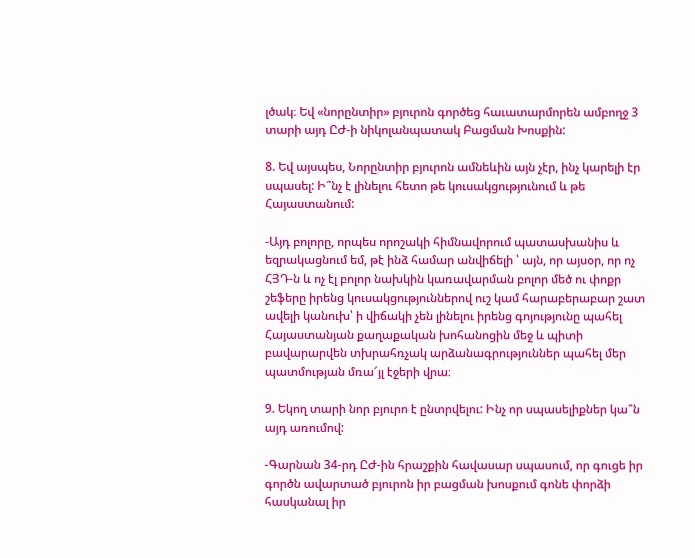լծակ։ Եվ «նորընտիր» բյուրոն գործեց հաւատարմորեն ամբողջ 3 տարի այդ ԸԺ‑ի նիկոլանպատակ Բացման Խոսքին:

8. Եվ այսպես, Նորընտիր բյուրոն ամնեևին այն չէր, ինչ կարելի էր սպասել: Ի՞նչ է լինելու հետո թե կուսակցությունում և թե Հայաստանում:

-Այդ բոլորը, որպես որոշակի հիմնավորում պատասխանիս և եզրակացնում եմ, թէ ինձ համար անվիճելի ՝ այն, որ այսօր, որ ոչ ՀՅԴ‑ն և ոչ էլ բոլոր նախկին կառավարման բոլոր մեծ ու փոքր շեֆերը իրենց կուսակցություններով ուշ կամ հարաբերաբար շատ ավելի կանուխ՝ ի վիճակի չեն լինելու իրենց գոյությունը պահել Հայաստանյան քաղաքական խոհանոցին մեջ և պիտի բավարարվեն տխրահռչակ արձանագրություններ պահել մեր պատմության մռա՜յլ էջերի վրա։

9. Եկող տարի նոր բյուրո է ընտրվելու: Ինչ որ սպասելիքներ կա՞ն այդ առումով:

-Գարնան 34-րդ ԸԺ-ին հրաշքին հավասար սպասում, որ գուցե իր գործն ավարտած բյուրոն իր բացման խոսքում գոնե փորձի հասկանալ իր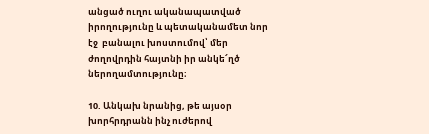անցած ուղու ականապատված իրողությունը և պետականամետ նոր էջ  բանալու խոստումով՝ մեր ժողովրդին հայտնի իր անկե՜ղծ ներողամտությունը։

10. Անկախ նրանից, թե այսօր խորհրդրանն ինչ ուժերով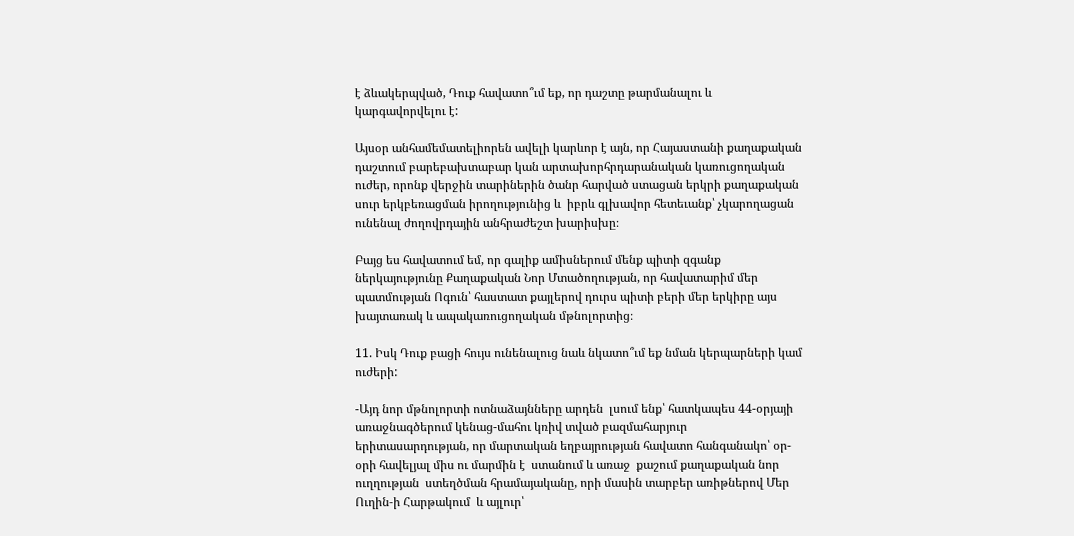է ձևակերպված, Դուք հավատո՞ւմ եք, որ դաշտը թարմանալու և կարգավորվելու է:

Այսօր անհամեմատելիորեն ավելի կարևոր է այն, որ Հայաստանի քաղաքական դաշտում բարեբախտաբար կան արտախորհրդարանական կառուցողական ուժեր, որոնք վերջին տարիներին ծանր հարված ստացան երկրի քաղաքական սուր երկբեռացման իրողությունից և  իբրև գլխավոր հետեւանք՝ չկարողացան ունենալ ժողովրդային անհրաժեշտ խարիսխը։

Բայց ես հավատում եմ, որ գալիք ամիսներում մենք պիտի զգանք ներկայությունը Քաղաքական Նոր Մտածողության, որ հավատարիմ մեր պատմության Ոգուն՝ հաստատ քայլերով դուրս պիտի բերի մեր երկիրը այս խայտառակ և ապակառուցողական մթնոլորտից։

11. Իսկ Դուք բացի հույս ունենալուց նաև նկատո՞ւմ եք նման կերպարների կամ ուժերի:

-Այդ նոր մթնոլորտի ոտնաձայնները արդեն  լսում ենք՝ հատկապես 44-օրյայի առաջնագծերում կենաց-մահու կռիվ տված բազմահարյուր երիտասարդության, որ մարտական եղբայրության հավատո հանգանակո՝ օր-օրի հավելյալ միս ու մարմին է  ստանում և առաջ  քաշում քաղաքական նոր ուղղության  ստեղծման հրամայականը, որի մասին տարբեր առիթներով Մեր Ուղին‑ի Հարթակում  և այլուր՝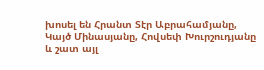խոսել են Հրանտ Տէր Աբրահամյանը, Կայծ Մինասյանը, Հովսեփ Խուրշուդյանը և շատ այլ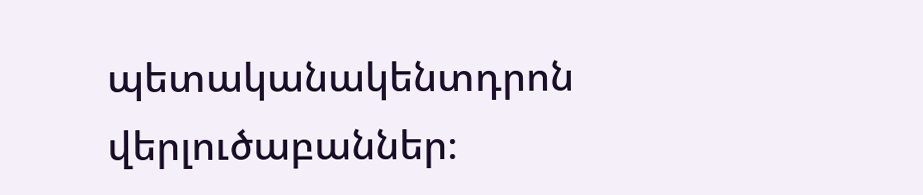պետականակենտդրոն վերլուծաբաններ։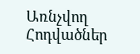Առնչվող Հոդվածներ